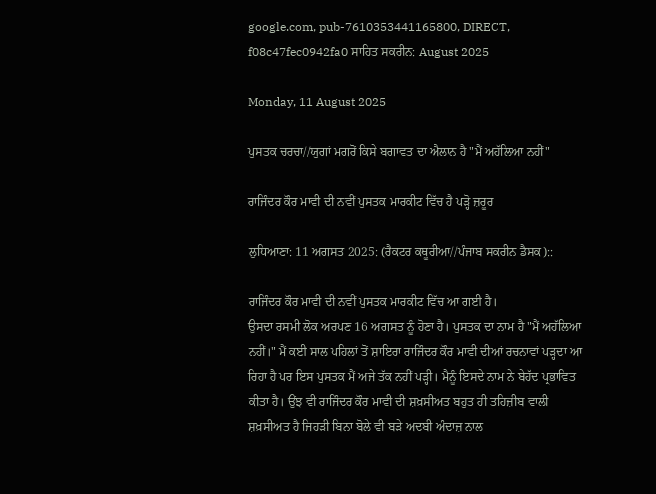google.com, pub-7610353441165800, DIRECT, f08c47fec0942fa0 ਸਾਹਿਤ ਸਕਰੀਨ: August 2025

Monday, 11 August 2025

ਪੁਸਤਕ ਚਰਚਾ//ਯੁਗਾਂ ਮਗਰੋਂ ਕਿਸੇ ਬਗਾਵਤ ਦਾ ਐਲਾਨ ਹੈ "ਮੈਂ ਅਹੱਲਿਆ ਨਹੀਂ"

ਰਾਜਿੰਦਰ ਕੌਰ ਮਾਵੀ ਦੀ ਨਵੀਂ ਪੁਸਤਕ ਮਾਰਕੀਟ ਵਿੱਚ ਹੈ ਪੜ੍ਹੋ ਜ਼ਰੂਰ

ਲੁਧਿਆਣਾ: 11 ਅਗਸਤ 2025: (ਰੈਕਟਰ ਕਥੂਰੀਆ//ਪੰਜਾਬ ਸਕਰੀਨ ਡੈਸਕ)::

ਰਾਜਿੰਦਰ ਕੌਰ ਮਾਵੀ ਦੀ ਨਵੀਂ ਪੁਸਤਕ ਮਾਰਕੀਟ ਵਿੱਚ ਆ ਗਈ ਹੈ।
ਉਸਦਾ ਰਸਮੀ ਲੋਕ ਅਰਪਣ 16 ਅਗਸਤ ਨੂੰ ਹੋਣਾ ਹੈ। ਪੁਸਤਕ ਦਾ ਨਾਮ ਹੈ "ਮੈਂ ਅਹੱਲਿਆ ਨਹੀਂ।" ਮੈਂ ਕਈ ਸਾਲ ਪਹਿਲਾਂ ਤੋਂ ਸ਼ਾਇਰਾ ਰਾਜਿੰਦਰ ਕੌਰ ਮਾਵੀ ਦੀਆਂ ਰਚਨਾਵਾਂ ਪੜ੍ਹਦਾ ਆ ਰਿਹਾ ਹੈ ਪਰ ਇਸ ਪੁਸਤਕ ਮੈਂ ਅਜੇ ਤੱਕ ਨਹੀਂ ਪੜ੍ਹੀ। ਮੈਨੂੰ ਇਸਦੇ ਨਾਮ ਨੇ ਬੇਹੱਦ ਪ੍ਰਭਾਵਿਤ ਕੀਤਾ ਹੈ। ਉਂਝ ਵੀ ਰਾਜਿੰਦਰ ਕੌਰ ਮਾਵੀ ਦੀ ਸ਼ਖ਼ਸੀਅਤ ਬਹੁਤ ਹੀ ਤਹਿਜ਼ੀਬ ਵਾਲੀ ਸ਼ਖ਼ਸੀਅਤ ਹੈ ਜਿਹੜੀ ਬਿਨਾ ਬੋਲੇ ਵੀ ਬੜੇ ਅਦਬੀ ਅੰਦਾਜ਼ ਨਾਲ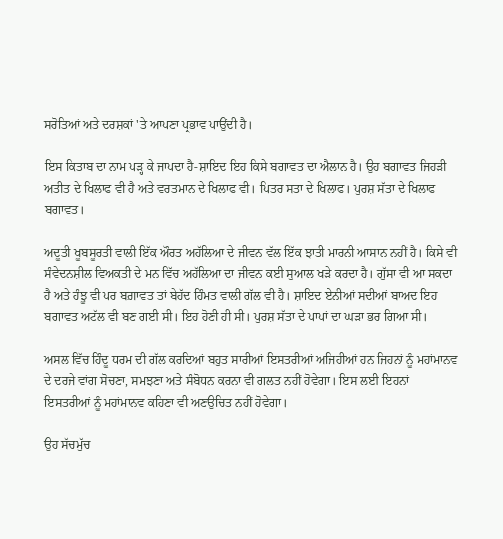ਸਰੋਤਿਆਂ ਅਤੇ ਦਰਸ਼ਕਾਂ 'ਤੇ ਆਪਣਾ ਪ੍ਰਭਾਵ ਪਾਉਂਦੀ ਹੈ।

ਇਸ ਕਿਤਾਬ ਦਾ ਨਾਮ ਪੜ੍ਹ ਕੇ ਜਾਪਦਾ ਹੈ-ਸ਼ਾਇਦ ਇਹ ਕਿਸੇ ਬਗਾਵਤ ਦਾ ਐਲਾਨ ਹੈ। ਉਹ ਬਗਾਵਤ ਜਿਹੜੀ ਅਤੀਤ ਦੇ ਖਿਲਾਫ ਵੀ ਹੈ ਅਤੇ ਵਰਤਮਾਨ ਦੇ ਖਿਲਾਫ ਵੀ। ਪਿਤਰ ਸਤਾ ਦੇ ਖਿਲਾਫ। ਪੁਰਸ਼ ਸੱਤਾ ਦੇ ਖਿਲਾਫ ਬਗਾਵਤ।

ਅਦੂਤੀ ਖੂਬਸੂਰਤੀ ਵਾਲੀ ਇੱਕ ਔਰਤ ਅਹੱਲਿਆ ਦੇ ਜੀਵਨ ਵੱਲ ਇੱਕ ਝਾਤੀ ਮਾਰਨੀ ਆਸਾਨ ਨਹੀਂ ਹੈ। ਕਿਸੇ ਵੀ ਸੰਵੇਦਨਸ਼ੀਲ ਵਿਅਕਤੀ ਦੇ ਮਨ ਵਿੱਚ ਅਹੱਲਿਆ ਦਾ ਜੀਵਨ ਕਈ ਸੁਆਲ ਖੜੇ ਕਰਦਾ ਹੈ। ਗੁੱਸਾ ਵੀ ਆ ਸਕਦਾ ਹੈ ਅਤੇ ਹੰਝੂ ਵੀ ਪਰ ਬਗ਼ਾਵਤ ਤਾਂ ਬੇਹੱਦ ਹਿੰਮਤ ਵਾਲੀ ਗੱਲ ਵੀ ਹੈ। ਸ਼ਾਇਦ ਏਨੀਆਂ ਸਦੀਆਂ ਬਾਅਦ ਇਹ ਬਗਾਵਤ ਅਟੱਲ ਵੀ ਬਣ ਗਈ ਸੀ। ਇਹ ਹੋਣੀ ਹੀ ਸੀ। ਪੁਰਸ਼ ਸੱਤਾ ਦੇ ਪਾਪਾਂ ਦਾ ਘੜਾ ਭਰ ਗਿਆ ਸੀ।

ਅਸਲ ਵਿੱਚ ਹਿੰਦੂ ਧਰਮ ਦੀ ਗੱਲ ਕਰਦਿਆਂ ਬਹੁਤ ਸਾਰੀਆਂ ਇਸਤਰੀਆਂ ਅਜਿਹੀਆਂ ਹਨ ਜਿਹਨਾਂ ਨੂੰ ਮਹਾਂਮਾਨਵ ਦੇ ਦਰਜੇ ਵਾਂਗ ਸੋਚਣਾ, ਸਮਝਣਾ ਅਤੇ ਸੰਬੋਧਨ ਕਰਨਾ ਵੀ ਗਲਤ ਨਹੀਂ ਹੋਵੇਗਾ। ਇਸ ਲਈ ਇਹਨਾਂ ਇਸਤਰੀਆਂ ਨੂੰ ਮਹਾਂਮਾਨਵ ਕਹਿਣਾ ਵੀ ਅਣਉਚਿਤ ਨਹੀਂ ਹੋਵੇਗਾ।

ਉਹ ਸੱਚਮੁੱਚ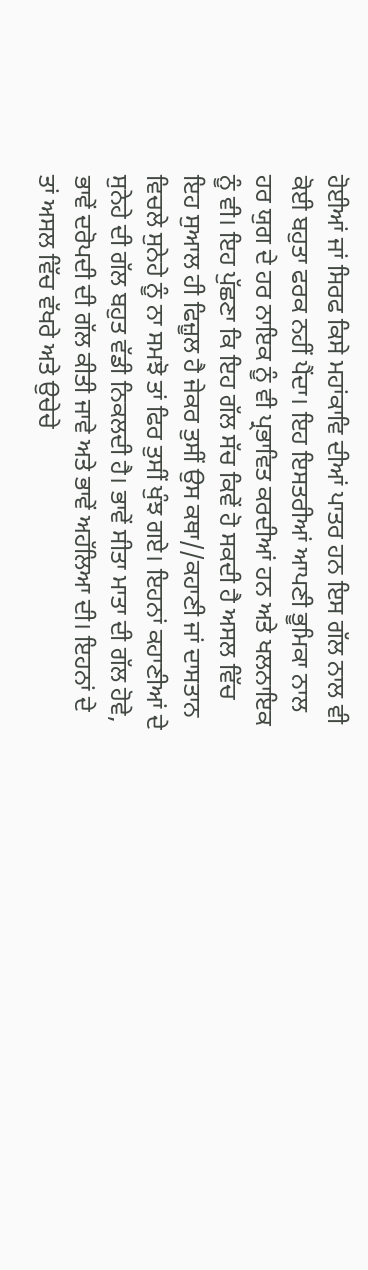ਹੋਈਆਂ ਜਾਂ ਸਿਰਫ ਕਿਸੇ ਮਹਾਂਕਾਵਿ ਦੀਆਂ ਪਾਤਰ ਹਨ ਇਸ ਗੱਲ ਨਾਲ ਵੀ ਕੋਈ ਬਹੁਤਾ ਫਰਕ ਨਹੀਂ ਪੈਂਦਾ। ਇਹ ਇਸਤਰੀਆਂ ਆਪਣੀ ਭੂਮਿਕਾ ਨਾਲ ਹਰ ਯੁਗ ਦੇ ਹਰ ਨਾਇਕ ਨੂੰ ਵੀ ਪ੍ਰਭਾਵਿਤ ਕਰਦੀਆਂ ਹਨ ਅਤੇ ਖਲਨਾਇਕ ਨੂੰ ਵੀ। ਇਹ ਪੁੱਛਣਾ ਕਿ ਇਹ ਗੱਲ ਸੱਚ ਕਿਵੇਂ ਹੋ ਸਕਦੀ ਹੈ ਅਸਲ ਵਿੱਚ ਇਹ ਸੁਆਲ ਹੀ ਫਿਜ਼ੂਲ ਹੈ ਜੇਕਰ ਤੁਸੀਂ ਉਸ ਕਥਾ//ਕਹਾਣੀ ਜਾਂ ਦਾਸਤਾਨ ਵਿਚਲੇ ਸੁਨੇਹੇ ਨੂੰ ਨਾ ਸਮਝੋ ਤਾਂ ਫਿਰ ਤੁਸੀਂ ਖੁੰਝ ਗਏ। ਇਹਨਾਂ ਕਹਾਣੀਆਂ ਦੇ ਸੁਨੇਹੇ ਦੀ ਗੱਲ ਬਹੁਤ ਵੱਡੀ ਨਿਕਲਦੀ ਹੈ। ਭਾਵੇਂ ਸੀਤਾ ਮਾਤਾ ਦੀ ਗੱਲ ਹੋਵੇ, ਭਾਵੇਂ ਦਰੋਪਦੀ ਦੀ ਗੱਲ ਕੀਤੀ ਜਾਵੇ ਅਤੇ ਭਾਵੇਂ ਅਹੱਲਿਆ ਦੀ। ਇਹਨਾਂ ਦੇ ਤਾਂ ਅਸਲ ਵਿੱਚ ਵੱਖਰੇ ਅਤੇ ਉਚੇਚੇ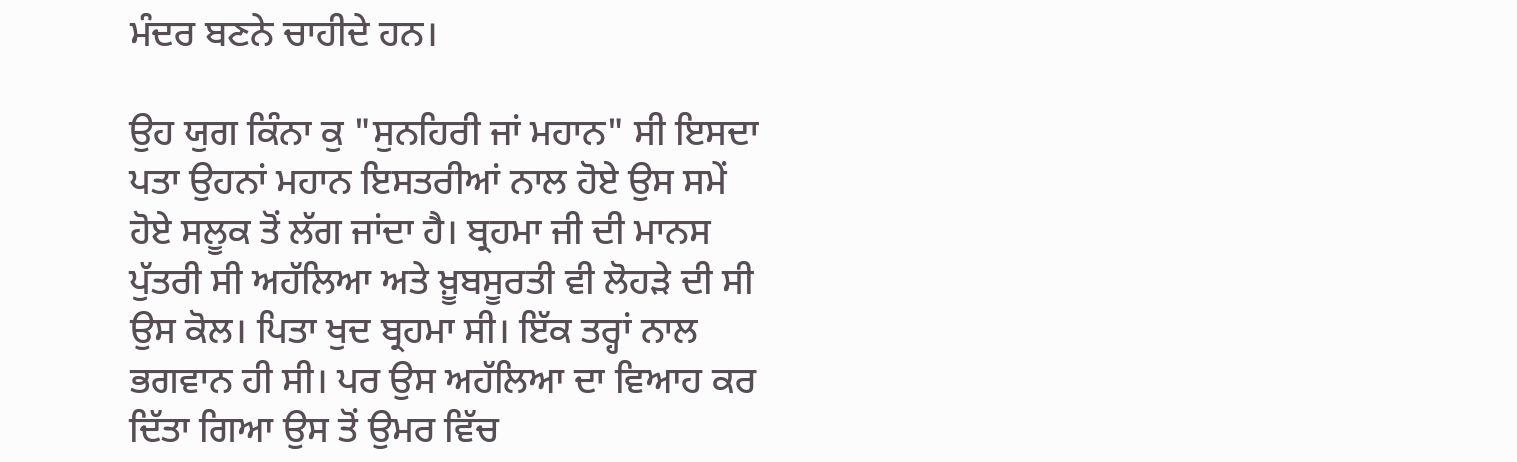ਮੰਦਰ ਬਣਨੇ ਚਾਹੀਦੇ ਹਨ।

ਉਹ ਯੁਗ ਕਿੰਨਾ ਕੁ "ਸੁਨਹਿਰੀ ਜਾਂ ਮਹਾਨ" ਸੀ ਇਸਦਾ ਪਤਾ ਉਹਨਾਂ ਮਹਾਨ ਇਸਤਰੀਆਂ ਨਾਲ ਹੋਏ ਉਸ ਸਮੇਂ ਹੋਏ ਸਲੂਕ ਤੋਂ ਲੱਗ ਜਾਂਦਾ ਹੈ। ਬ੍ਰਹਮਾ ਜੀ ਦੀ ਮਾਨਸ ਪੁੱਤਰੀ ਸੀ ਅਹੱਲਿਆ ਅਤੇ ਖ਼ੂਬਸੂਰਤੀ ਵੀ ਲੋਹੜੇ ਦੀ ਸੀ ਉਸ ਕੋਲ। ਪਿਤਾ ਖੁਦ ਬ੍ਰਹਮਾ ਸੀ। ਇੱਕ ਤਰ੍ਹਾਂ ਨਾਲ ਭਗਵਾਨ ਹੀ ਸੀ। ਪਰ ਉਸ ਅਹੱਲਿਆ ਦਾ ਵਿਆਹ ਕਰ ਦਿੱਤਾ ਗਿਆ ਉਸ ਤੋਂ ਉਮਰ ਵਿੱਚ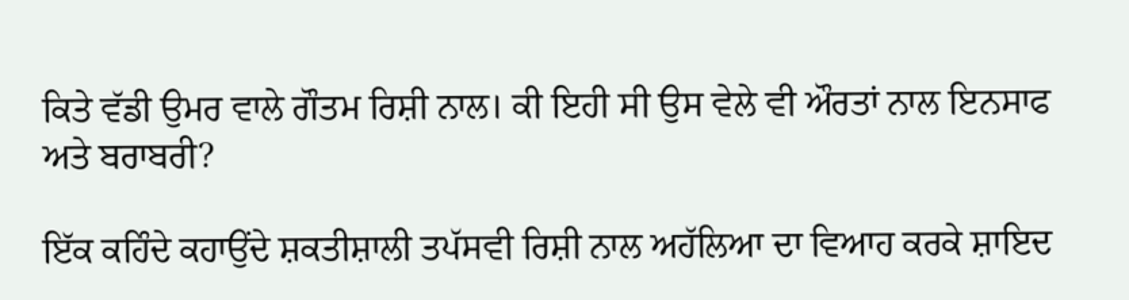ਕਿਤੇ ਵੱਡੀ ਉਮਰ ਵਾਲੇ ਗੌਤਮ ਰਿਸ਼ੀ ਨਾਲ। ਕੀ ਇਹੀ ਸੀ ਉਸ ਵੇਲੇ ਵੀ ਔਰਤਾਂ ਨਾਲ ਇਨਸਾਫ ਅਤੇ ਬਰਾਬਰੀ?

ਇੱਕ ਕਹਿੰਦੇ ਕਹਾਉਂਦੇ ਸ਼ਕਤੀਸ਼ਾਲੀ ਤਪੱਸਵੀ ਰਿਸ਼ੀ ਨਾਲ ਅਹੱਲਿਆ ਦਾ ਵਿਆਹ ਕਰਕੇ ਸ਼ਾਇਦ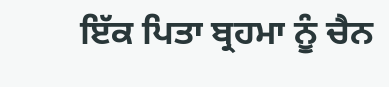ਇੱਕ ਪਿਤਾ ਬ੍ਰਹਮਾ ਨੂੰ ਚੈਨ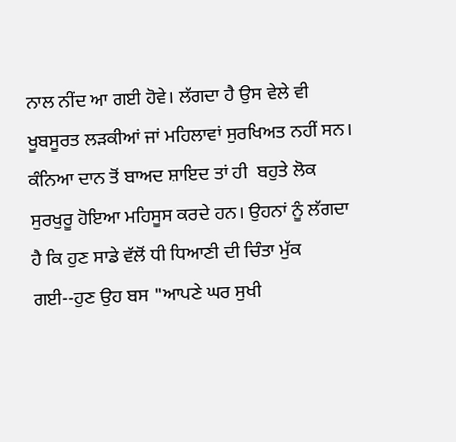ਨਾਲ ਨੀਂਦ ਆ ਗਈ ਹੋਵੇ। ਲੱਗਦਾ ਹੈ ਉਸ ਵੇਲੇ ਵੀ ਖੂਬਸੂਰਤ ਲੜਕੀਆਂ ਜਾਂ ਮਹਿਲਾਵਾਂ ਸੁਰਖਿਅਤ ਨਹੀਂ ਸਨ। ਕੰਨਿਆ ਦਾਨ ਤੋਂ ਬਾਅਦ ਸ਼ਾਇਦ ਤਾਂ ਹੀ  ਬਹੁਤੇ ਲੋਕ ਸੁਰਖੁਰੂ ਹੋਇਆ ਮਹਿਸੂਸ ਕਰਦੇ ਹਨ। ਉਹਨਾਂ ਨੂੰ ਲੱਗਦਾ ਹੈ ਕਿ ਹੁਣ ਸਾਡੇ ਵੱਲੋਂ ਧੀ ਧਿਆਣੀ ਦੀ ਚਿੰਤਾ ਮੁੱਕ ਗਈ--ਹੁਣ ਉਹ ਬਸ "ਆਪਣੇ ਘਰ ਸੁਖੀ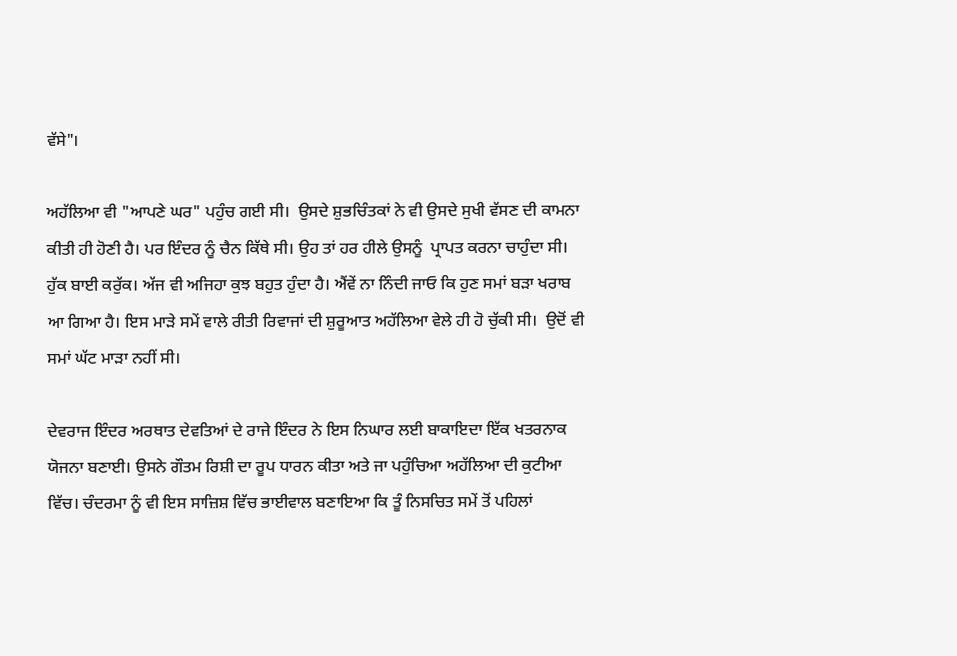ਵੱਸੇ"।

ਅਹੱਲਿਆ ਵੀ "ਆਪਣੇ ਘਰ" ਪਹੁੰਚ ਗਈ ਸੀ।  ਉਸਦੇ ਸ਼ੁਭਚਿੰਤਕਾਂ ਨੇ ਵੀ ਉਸਦੇ ਸੁਖੀ ਵੱਸਣ ਦੀ ਕਾਮਨਾ ਕੀਤੀ ਹੀ ਹੋਣੀ ਹੈ। ਪਰ ਇੰਦਰ ਨੂੰ ਚੈਨ ਕਿੱਥੇ ਸੀ। ਉਹ ਤਾਂ ਹਰ ਹੀਲੇ ਉਸਨੂੰ  ਪ੍ਰਾਪਤ ਕਰਨਾ ਚਾਹੁੰਦਾ ਸੀ। ਹੁੱਕ ਬਾਈ ਕਰੁੱਕ। ਅੱਜ ਵੀ ਅਜਿਹਾ ਕੁਝ ਬਹੁਤ ਹੁੰਦਾ ਹੈ। ਐਂਵੇਂ ਨਾ ਨਿੰਦੀ ਜਾਓ ਕਿ ਹੁਣ ਸਮਾਂ ਬੜਾ ਖਰਾਬ ਆ ਗਿਆ ਹੈ। ਇਸ ਮਾੜੇ ਸਮੇਂ ਵਾਲੇ ਰੀਤੀ ਰਿਵਾਜਾਂ ਦੀ ਸ਼ੁਰੂਆਤ ਅਹੱਲਿਆ ਵੇਲੇ ਹੀ ਹੋ ਚੁੱਕੀ ਸੀ।  ਉਦੋਂ ਵੀ ਸਮਾਂ ਘੱਟ ਮਾੜਾ ਨਹੀਂ ਸੀ।

ਦੇਵਰਾਜ ਇੰਦਰ ਅਰਥਾਤ ਦੇਵਤਿਆਂ ਦੇ ਰਾਜੇ ਇੰਦਰ ਨੇ ਇਸ ਨਿਘਾਰ ਲਈ ਬਾਕਾਇਦਾ ਇੱਕ ਖਤਰਨਾਕ ਯੋਜਨਾ ਬਣਾਈ। ਉਸਨੇ ਗੌਤਮ ਰਿਸ਼ੀ ਦਾ ਰੂਪ ਧਾਰਨ ਕੀਤਾ ਅਤੇ ਜਾ ਪਹੁੰਚਿਆ ਅਹੱਲਿਆ ਦੀ ਕੁਟੀਆ ਵਿੱਚ। ਚੰਦਰਮਾ ਨੂੰ ਵੀ ਇਸ ਸਾਜ਼ਿਸ਼ ਵਿੱਚ ਭਾਈਵਾਲ ਬਣਾਇਆ ਕਿ ਤੂੰ ਨਿਸਚਿਤ ਸਮੇਂ ਤੋਂ ਪਹਿਲਾਂ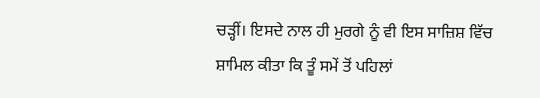ਚੜ੍ਹੀਂ। ਇਸਦੇ ਨਾਲ ਹੀ ਮੁਰਗੇ ਨੂੰ ਵੀ ਇਸ ਸਾਜ਼ਿਸ਼ ਵਿੱਚ ਸ਼ਾਮਿਲ ਕੀਤਾ ਕਿ ਤੂੰ ਸਮੇਂ ਤੋਂ ਪਹਿਲਾਂ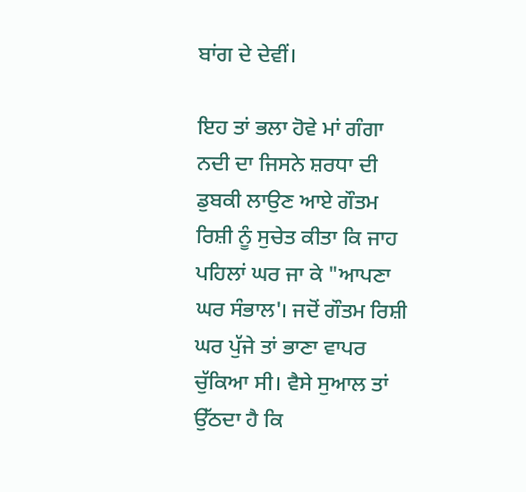ਬਾਂਗ ਦੇ ਦੇਵੀਂ।

ਇਹ ਤਾਂ ਭਲਾ ਹੋਵੇ ਮਾਂ ਗੰਗਾ ਨਦੀ ਦਾ ਜਿਸਨੇ ਸ਼ਰਧਾ ਦੀ ਡੁਬਕੀ ਲਾਉਣ ਆਏ ਗੌਤਮ ਰਿਸ਼ੀ ਨੂੰ ਸੁਚੇਤ ਕੀਤਾ ਕਿ ਜਾਹ ਪਹਿਲਾਂ ਘਰ ਜਾ ਕੇ "ਆਪਣਾ ਘਰ ਸੰਭਾਲ'। ਜਦੋਂ ਗੌਤਮ ਰਿਸ਼ੀ ਘਰ ਪੁੱਜੇ ਤਾਂ ਭਾਣਾ ਵਾਪਰ ਚੁੱਕਿਆ ਸੀ। ਵੈਸੇ ਸੁਆਲ ਤਾਂ ਉੱਠਦਾ ਹੈ ਕਿ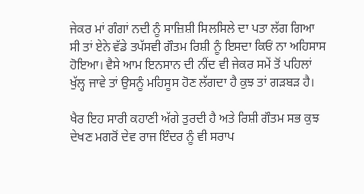ਜੇਕਰ ਮਾਂ ਗੰਗਾਂ ਨਦੀ ਨੂੰ ਸਾਜ਼ਿਸ਼ੀ ਸਿਲਸਿਲੇ ਦਾ ਪਤਾ ਲੱਗ ਗਿਆ ਸੀ ਤਾਂ ਏਨੇ ਵੱਡੇ ਤਪੱਸਵੀ ਗੌਤਮ ਰਿਸ਼ੀ ਨੂੰ ਇਸਦਾ ਕਿਓਂ ਨਾ ਅਹਿਸਾਸ ਹੋਇਆ। ਵੈਸੇ ਆਮ ਇਨਸਾਨ ਦੀ ਨੀਂਦ ਵੀ ਜੇਕਰ ਸਮੇਂ ਤੋਂ ਪਹਿਲਾਂ ਖੁੱਲ੍ਹ ਜਾਵੇ ਤਾਂ ਉਸਨੂੰ ਮਹਿਸੂਸ ਹੋਣ ਲੱਗਦਾ ਹੈ ਕੁਝ ਤਾਂ ਗੜਬੜ ਹੈ।

ਖੈਰ ਇਹ ਸਾਰੀ ਕਹਾਣੀ ਅੱਗੇ ਤੁਰਦੀ ਹੈ ਅਤੇ ਰਿਸ਼ੀ ਗੌਤਮ ਸਭ ਕੁਝ ਦੇਖਣ ਮਗਰੋਂ ਦੇਵ ਰਾਜ ਇੰਦਰ ਨੂੰ ਵੀ ਸਰਾਪ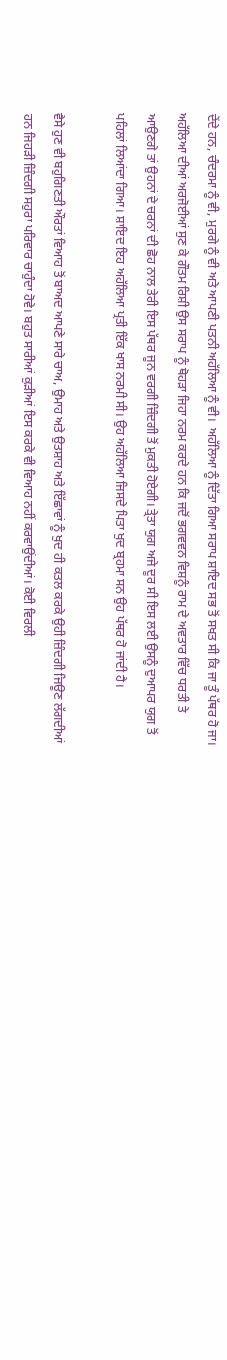ਦੇਂਦੇ ਹਨ, ਚੰਦਰਮਾ ਨੂੰ ਵੀ, ਮੁਰਗੇ ਨੂੰ ਵੀ ਅਤੇ ਆਪਣੀ ਪਤਨੀ ਅਹੱਲਿਆ ਨੂੰ ਵੀ।  ਅਹੱਲਿਆ ਨੂੰ ਦਿੱਤਾ ਗਿਆ ਸਰਾਪ ਸ਼ਾਇਦ ਸਭ ਤੋਂ ਸਖਤ ਸੀ ਕਿ ਜਾ ਤੂੰ ਪੱਥਰ ਹੋ ਜਾ। ਅਹੱਲਿਆ ਦੀਆਂ ਅਰਜੋਈਆਂ ਸੁਣ ਕੇ ਗੌਤਮ ਰਿਸ਼ੀ ਉਸ ਸਰਾਪ ਨੂੰ ਥੋਹੜਾ ਜਿਹਾ ਨਰਮ ਕਰਦੇ ਹਨ ਕਿ ਜਦੋਂ ਭਗਵਵਨ ਵਿਸ਼ਨੂੰ ਰਾਮ ਦੇ ਅਵਤਾਰ ਵਿੱਚ ਧਰਤੀ ਤੇ ਆਉਣਗੇ ਤਾਂ ਉਹਨਾਂ ਦੇ ਚਰਨਾਂ ਦੀ ਛੋਹ ਨਾਲ ਤੇਰੀ ਇਸ ਪੱਥਰ ਜੂਨ ਵਰਗੀ ਜ਼ਿੰਦਗੀ ਤੋਂ ਮੁਕਤੀ ਹੋਏਗੀ। ਤ੍ਰੇਤਾ ਯੁਗ ਅਜੇ ਦੂਰ ਸੀ ਇਸ ਲਈ ਉਸਨੂੰ ਦੁਆਪਰ ਯੁਗ ਤੋਂ ਪਹਿਲਾਂ ਲਿਆਂਦਾ ਗਿਆ। ਸ਼ਾਇਦ ਇਹ ਅਹੱਲਿਆ ਪ੍ਰਤੀ ਇੱਕ ਖਾਸ ਨਰਮੀ ਸੀ। ਉਹ ਅਹੱਲਿਆ ਜਿਸਦੇ ਪਿਤਾ ਖੁਦ ਬ੍ਰਹਮਾ ਸਨ ਉਹ ਪੱਥਰ ਹੋ ਜਾਂਦੀ ਹੈ।

ਵੈਸੇ ਹੁਣ ਵੀ ਬਹੁਗਿਣਤੀ ਔਰਤਾਂ ਵਿਆਹ ਤੋਂ ਬਾਅਦ ਆਪਣੇ ਸਾਰੇ ਚਾਅ, ਉਮਾਹ ਅਤੇ ਉਤਸ਼ਾਹ ਅਤੇ ਇੱਛਾਵਾਂ ਨੂੰ ਖੁਦ ਹੀ ਕਤਲ ਕਰਕੇ ਉਹੀ ਜ਼ਿੰਦਗੀ ਜਿਊਣ ਲੱਗਦੀਆਂ ਹਨ ਜਿਹੜੀ ਜ਼ਿੰਦਗੀ ਸਹੁਰਾ ਪਰਿਵਾਰ ਚਾਹੁੰਦਾ ਹੋਵੇ। ਬਹੁਤ ਸਾਰੀਆਂ ਕੁੜੀਆਂ ਇਸ ਕਰਕੇ ਵੀ ਵਿਆਹ ਨਹੀਂ ਕਰਵਾਉਂਦੀਆਂ। ਕੋਈ ਵਿਰਲੀ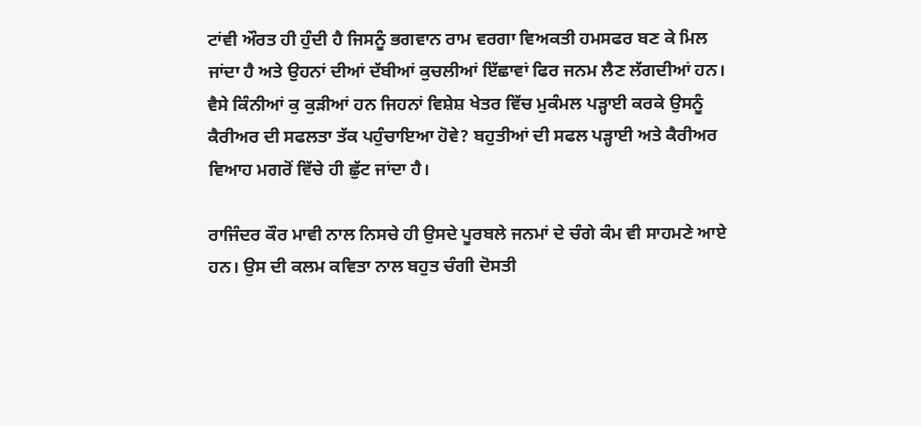ਟਾਂਵੀ ਔਰਤ ਹੀ ਹੁੰਦੀ ਹੈ ਜਿਸਨੂੰ ਭਗਵਾਨ ਰਾਮ ਵਰਗਾ ਵਿਅਕਤੀ ਹਮਸਫਰ ਬਣ ਕੇ ਮਿਲ ਜਾਂਦਾ ਹੈ ਅਤੇ ਉਹਨਾਂ ਦੀਆਂ ਦੱਬੀਆਂ ਕੁਚਲੀਆਂ ਇੱਛਾਵਾਂ ਫਿਰ ਜਨਮ ਲੈਣ ਲੱਗਦੀਆਂ ਹਨ। ਵੈਸੇ ਕਿੰਨੀਆਂ ਕੁ ਕੁੜੀਆਂ ਹਨ ਜਿਹਨਾਂ ਵਿਸ਼ੇਸ਼ ਖੇਤਰ ਵਿੱਚ ਮੁਕੰਮਲ ਪੜ੍ਹਾਈ ਕਰਕੇ ਉਸਨੂੰ ਕੈਰੀਅਰ ਦੀ ਸਫਲਤਾ ਤੱਕ ਪਹੁੰਚਾਇਆ ਹੋਵੇ? ਬਹੁਤੀਆਂ ਦੀ ਸਫਲ ਪੜ੍ਹਾਈ ਅਤੇ ਕੈਰੀਅਰ ਵਿਆਹ ਮਗਰੋਂ ਵਿੱਚੇ ਹੀ ਛੁੱਟ ਜਾਂਦਾ ਹੈ।

ਰਾਜਿੰਦਰ ਕੌਰ ਮਾਵੀ ਨਾਲ ਨਿਸਚੇ ਹੀ ਉਸਦੇ ਪੂਰਬਲੇ ਜਨਮਾਂ ਦੇ ਚੰਗੇ ਕੰਮ ਵੀ ਸਾਹਮਣੇ ਆਏ ਹਨ। ਉਸ ਦੀ ਕਲਮ ਕਵਿਤਾ ਨਾਲ ਬਹੁਤ ਚੰਗੀ ਦੋਸਤੀ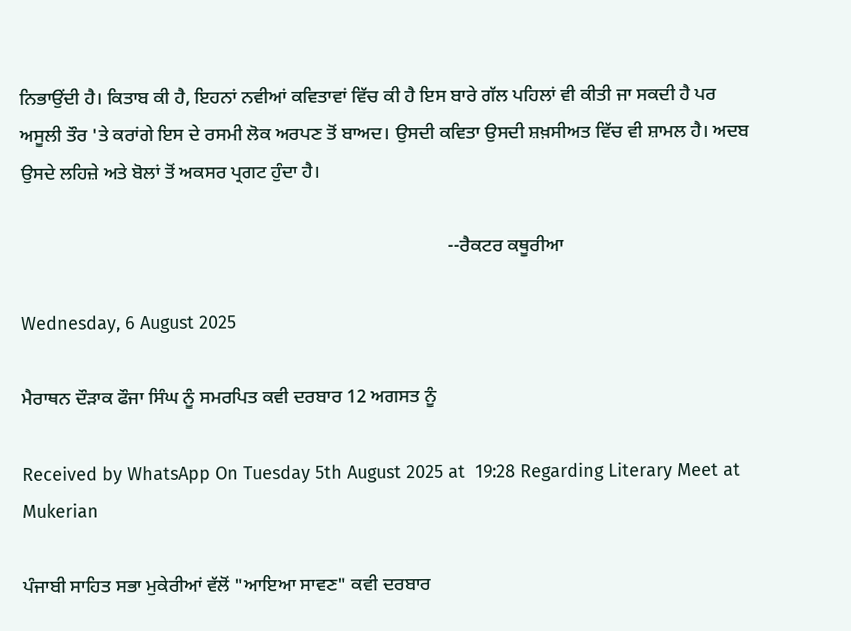ਨਿਭਾਉਂਦੀ ਹੈ। ਕਿਤਾਬ ਕੀ ਹੈ, ਇਹਨਾਂ ਨਵੀਆਂ ਕਵਿਤਾਵਾਂ ਵਿੱਚ ਕੀ ਹੈ ਇਸ ਬਾਰੇ ਗੱਲ ਪਹਿਲਾਂ ਵੀ ਕੀਤੀ ਜਾ ਸਕਦੀ ਹੈ ਪਰ ਅਸੂਲੀ ਤੌਰ 'ਤੇ ਕਰਾਂਗੇ ਇਸ ਦੇ ਰਸਮੀ ਲੋਕ ਅਰਪਣ ਤੋਂ ਬਾਅਦ। ਉਸਦੀ ਕਵਿਤਾ ਉਸਦੀ ਸ਼ਖ਼ਸੀਅਤ ਵਿੱਚ ਵੀ ਸ਼ਾਮਲ ਹੈ। ਅਦਬ ਉਸਦੇ ਲਹਿਜ਼ੇ ਅਤੇ ਬੋਲਾਂ ਤੋਂ ਅਕਸਰ ਪ੍ਰਗਟ ਹੁੰਦਾ ਹੈ।

                                                                                           --ਰੈਕਟਰ ਕਥੂਰੀਆ

Wednesday, 6 August 2025

ਮੈਰਾਥਨ ਦੌੜਾਕ ਫੌਜਾ ਸਿੰਘ ਨੂੰ ਸਮਰਪਿਤ ਕਵੀ ਦਰਬਾਰ 12 ਅਗਸਤ ਨੂੰ

Received by WhatsApp On Tuesday 5th August 2025 at  19:28 Regarding Literary Meet at Mukerian

ਪੰਜਾਬੀ ਸਾਹਿਤ ਸਭਾ ਮੁਕੇਰੀਆਂ ਵੱਲੋਂ "ਆਇਆ ਸਾਵਣ" ਕਵੀ ਦਰਬਾਰ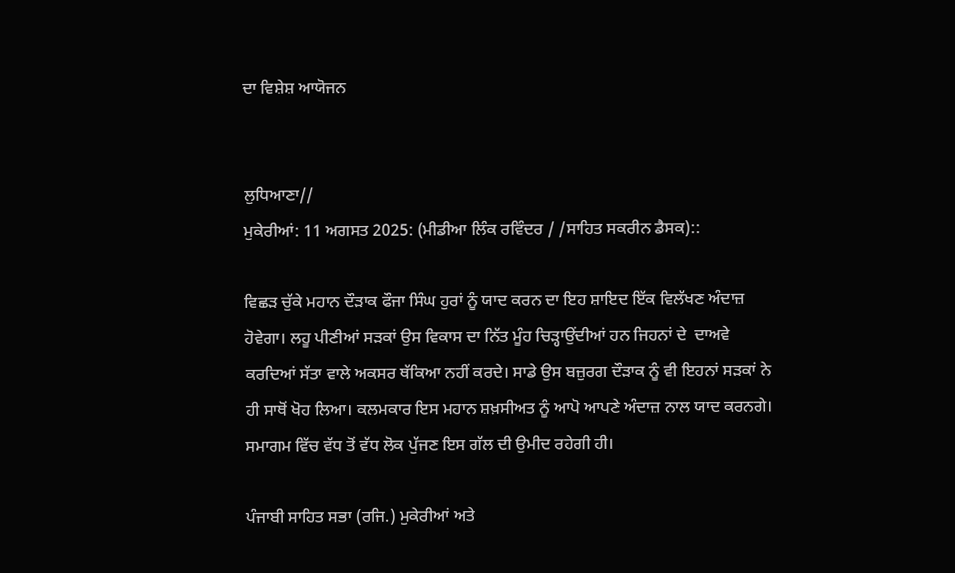ਦਾ ਵਿਸ਼ੇਸ਼ ਆਯੋਜਨ


ਲੁਧਿਆਣਾ//
ਮੁਕੇਰੀਆਂ: 11 ਅਗਸਤ 2025: (ਮੀਡੀਆ ਲਿੰਕ ਰਵਿੰਦਰ / /ਸਾਹਿਤ ਸਕਰੀਨ ਡੈਸਕ)::

ਵਿਛੜ ਚੁੱਕੇ ਮਹਾਨ ਦੌੜਾਕ ਫੌਜਾ ਸਿੰਘ ਹੁਰਾਂ ਨੂੰ ਯਾਦ ਕਰਨ ਦਾ ਇਹ ਸ਼ਾਇਦ ਇੱਕ ਵਿਲੱਖਣ ਅੰਦਾਜ਼ ਹੋਵੇਗਾ। ਲਹੂ ਪੀਣੀਆਂ ਸੜਕਾਂ ਉਸ ਵਿਕਾਸ ਦਾ ਨਿੱਤ ਮੂੰਹ ਚਿੜ੍ਹਾਉਂਦੀਆਂ ਹਨ ਜਿਹਨਾਂ ਦੇ  ਦਾਅਵੇ ਕਰਦਿਆਂ ਸੱਤਾ ਵਾਲੇ ਅਕਸਰ ਥੱਕਿਆ ਨਹੀਂ ਕਰਦੇ। ਸਾਡੇ ਉਸ ਬਜ਼ੁਰਗ ਦੌੜਾਕ ਨੂੰ ਵੀ ਇਹਨਾਂ ਸੜਕਾਂ ਨੇ ਹੀ ਸਾਥੋਂ ਖੋਹ ਲਿਆ। ਕਲਮਕਾਰ ਇਸ ਮਹਾਨ ਸ਼ਖ਼ਸੀਅਤ ਨੂੰ ਆਪੋ ਆਪਣੇ ਅੰਦਾਜ਼ ਨਾਲ ਯਾਦ ਕਰਨਗੇ। ਸਮਾਗਮ ਵਿੱਚ ਵੱਧ ਤੋਂ ਵੱਧ ਲੋਕ ਪੁੱਜਣ ਇਸ ਗੱਲ ਦੀ ਉਮੀਦ ਰਹੇਗੀ ਹੀ।

ਪੰਜਾਬੀ ਸਾਹਿਤ ਸਭਾ (ਰਜਿ.) ਮੁਕੇਰੀਆਂ ਅਤੇ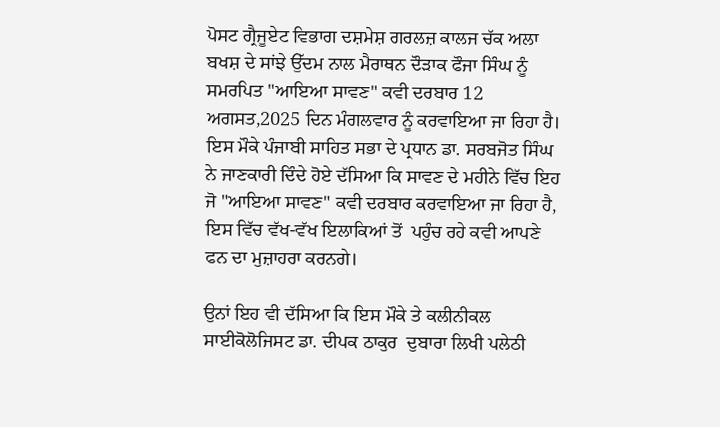ਪੋਸਟ ਗ੍ਰੈਜੂਏਟ ਵਿਭਾਗ ਦਸ਼ਮੇਸ਼ ਗਰਲਜ਼ ਕਾਲਜ ਚੱਕ ਅਲਾ ਬਖਸ਼ ਦੇ ਸਾਂਝੇ ਉੱਦਮ ਨਾਲ ਮੈਰਾਥਨ ਦੌੜਾਕ ਫੌਜਾ ਸਿੰਘ ਨੂੰ ਸਮਰਪਿਤ "ਆਇਆ ਸਾਵਣ" ਕਵੀ ਦਰਬਾਰ 12 ਅਗਸਤ,2025 ਦਿਨ ਮੰਗਲਵਾਰ ਨੂੰ ਕਰਵਾਇਆ ਜਾ ਰਿਹਾ ਹੈ। ਇਸ ਮੌਕੇ ਪੰਜਾਬੀ ਸਾਹਿਤ ਸਭਾ ਦੇ ਪ੍ਰਧਾਨ ਡਾ. ਸਰਬਜੋਤ ਸਿੰਘ ਨੇ ਜਾਣਕਾਰੀ ਦਿੰਦੇ ਹੋਏ ਦੱਸਿਆ ਕਿ ਸਾਵਣ ਦੇ ਮਹੀਨੇ ਵਿੱਚ ਇਹ ਜੋ "ਆਇਆ ਸਾਵਣ" ਕਵੀ ਦਰਬਾਰ ਕਰਵਾਇਆ ਜਾ ਰਿਹਾ ਹੈ, ਇਸ ਵਿੱਚ ਵੱਖ-ਵੱਖ ਇਲਾਕਿਆਂ ਤੋਂ  ਪਹੁੰਚ ਰਹੇ ਕਵੀ ਆਪਣੇ ਫਨ ਦਾ ਮੁਜ਼ਾਹਰਾ ਕਰਨਗੇ।

ਉਨਾਂ ਇਹ ਵੀ ਦੱਸਿਆ ਕਿ ਇਸ ਮੌਕੇ ਤੇ ਕਲੀਨੀਕਲ ਸਾਈਕੋਲੋਜਿਸਟ ਡਾ. ਦੀਪਕ ਠਾਕੁਰ  ਦੁਬਾਰਾ ਲਿਖੀ ਪਲੇਠੀ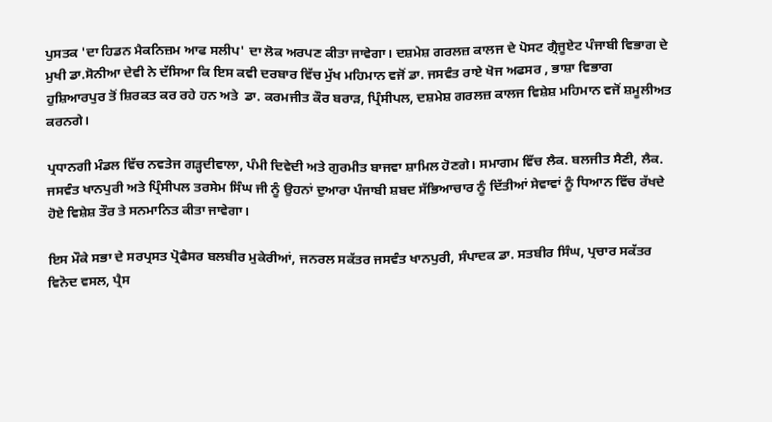ਪੁਸਤਕ 'ਦਾ ਹਿਡਨ ਮੈਕਨਿਜ਼ਮ ਆਫ ਸਲੀਪ' ਦਾ ਲੋਕ ਅਰਪਣ ਕੀਤਾ ਜਾਵੇਗਾ। ਦਸ਼ਮੇਸ਼ ਗਰਲਜ਼ ਕਾਲਜ ਦੇ ਪੋਸਟ ਗ੍ਰੈਜੂਏਟ ਪੰਜਾਬੀ ਵਿਭਾਗ ਦੇ ਮੁਖੀ ਡਾ.ਸੋਨੀਆ ਦੇਵੀ ਨੇ ਦੱਸਿਆ ਕਿ ਇਸ ਕਵੀ ਦਰਬਾਰ ਵਿੱਚ ਮੁੱਖ ਮਹਿਮਾਨ ਵਜੋਂ ਡਾ. ਜਸਵੰਤ ਰਾਏ ਖੋਜ ਅਫਸਰ , ਭਾਸ਼ਾ ਵਿਭਾਗ ਹੁਸ਼ਿਆਰਪੁਰ ਤੋਂ ਸ਼ਿਰਕਤ ਕਰ ਰਹੇ ਹਨ ਅਤੇ  ਡਾ. ਕਰਮਜੀਤ ਕੌਰ ਬਰਾੜ, ਪ੍ਰਿੰਸੀਪਲ, ਦਸ਼ਮੇਸ਼ ਗਰਲਜ਼ ਕਾਲਜ ਵਿਸ਼ੇਸ਼ ਮਹਿਮਾਨ ਵਜੋਂ ਸ਼ਮੂਲੀਅਤ ਕਰਨਗੇ।

ਪ੍ਰਧਾਨਗੀ ਮੰਡਲ ਵਿੱਚ ਨਵਤੇਜ ਗੜ੍ਹਦੀਵਾਲਾ, ਪੰਮੀ ਦਿਵੇਦੀ ਅਤੇ ਗੁਰਮੀਤ ਬਾਜਵਾ ਸ਼ਾਮਿਲ ਹੋਣਗੇ। ਸਮਾਗਮ ਵਿੱਚ ਲੈਕ. ਬਲਜੀਤ ਸੈਣੀ, ਲੈਕ. ਜਸਵੰਤ ਖਾਨਪੁਰੀ ਅਤੇ ਪ੍ਰਿੰਸੀਪਲ ਤਰਸੇਮ ਸਿੰਘ ਜੀ ਨੂੰ ਉਹਨਾਂ ਦੁਆਰਾ ਪੰਜਾਬੀ ਸ਼ਬਦ ਸੱਭਿਆਚਾਰ ਨੂੰ ਦਿੱਤੀਆਂ ਸੇਵਾਵਾਂ ਨੂੰ ਧਿਆਨ ਵਿੱਚ ਰੱਖਦੇ ਹੋਏ ਵਿਸ਼ੇਸ਼ ਤੌਰ ਤੇ ਸਨਮਾਨਿਤ ਕੀਤਾ ਜਾਵੇਗਾ।

ਇਸ ਮੌਕੇ ਸਭਾ ਦੇ ਸਰਪ੍ਰਸਤ ਪ੍ਰੋਫੈਸਰ ਬਲਬੀਰ ਮੁਕੇਰੀਆਂ, ਜਨਰਲ ਸਕੱਤਰ ਜਸਵੰਤ ਖਾਨਪੁਰੀ, ਸੰਪਾਦਕ ਡਾ. ਸਤਬੀਰ ਸਿੰਘ, ਪ੍ਰਚਾਰ ਸਕੱਤਰ ਵਿਨੋਦ ਵਸਲ, ਪ੍ਰੈਸ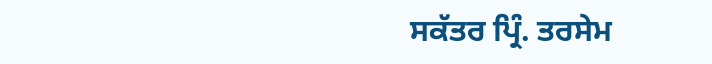ਸਕੱਤਰ ਪ੍ਰਿੰ. ਤਰਸੇਮ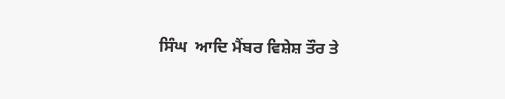ਸਿੰਘ  ਆਦਿ ਮੈਂਬਰ ਵਿਸ਼ੇਸ਼ ਤੌਰ ਤੇ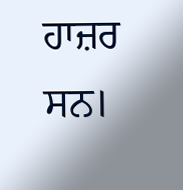ਹਾਜ਼ਰ ਸਨ।